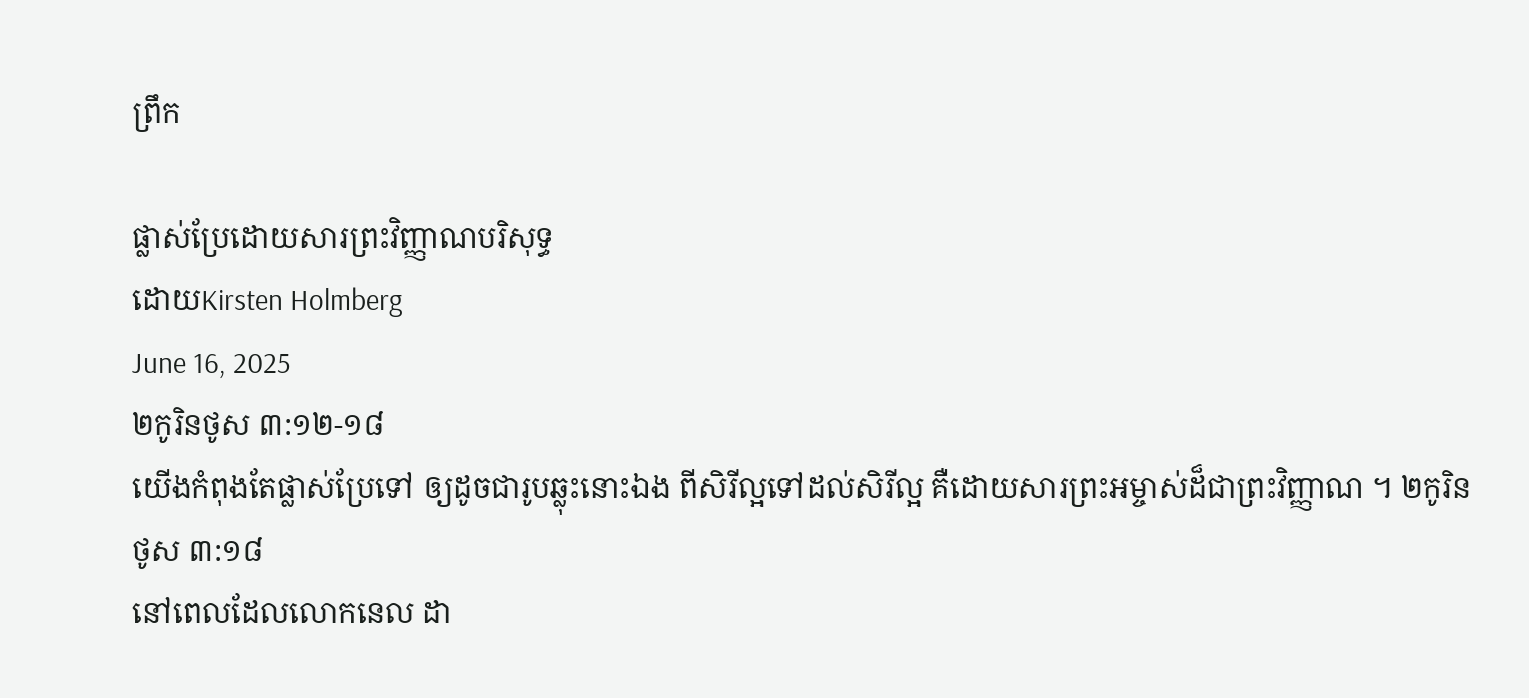ព្រឹក

ផ្លាស់ប្រែដោយសារព្រះវិញ្ញាណបរិសុទ្ធ
ដោយKirsten Holmberg
June 16, 2025
២កូរិនថូស ៣:១២-១៨
យើងកំពុងតែផ្លាស់ប្រែទៅ ឲ្យដូចជារូបឆ្លុះនោះឯង ពីសិរីល្អទៅដល់សិរីល្អ គឺដោយសារព្រះអម្ចាស់ដ៏ជាព្រះវិញ្ញាណ ។ ២កូរិនថូស ៣:១៨
នៅពេលដែលលោកនេល ដា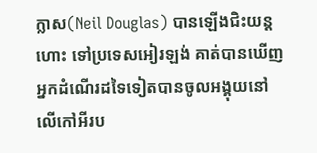ក្លាស(Neil Douglas) បានឡើងជិះយន្តហោះ ទៅប្រទេសអៀរឡង់ គាត់បានឃើញអ្នកដំណើរដទៃទៀតបានចូលអង្គុយនៅលើកៅអីរប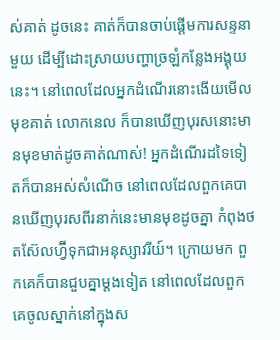ស់គាត់ ដូចនេះ គាត់ក៏បានចាប់ផ្តើមការសន្ទនាមួយ ដើម្បីដោះស្រាយបញ្ហាច្រឡំកន្លែងអង្គុយនេះ។ នៅពេលដែលអ្នកដំណើរនោះងើយមើលមុខគាត់ លោកនេល ក៏បានឃើញបុរសនោះមានមុខមាត់ដូចគាត់ណាស់! អ្នកដំណើរដទៃទៀតក៏បានអស់សំណើច នៅពេលដែលពួកគេបានឃើញបុរសពីរនាក់នេះមានមុខដូចគ្នា កំពុងថតស៊ែលហ្វ៊ីទុកជាអនុស្សាវរីយ៍។ ក្រោយមក ពួកគេក៏បានជួបគ្នាម្តងទៀត នៅពេលដែលពួកគេចូលស្នាក់នៅក្នុងស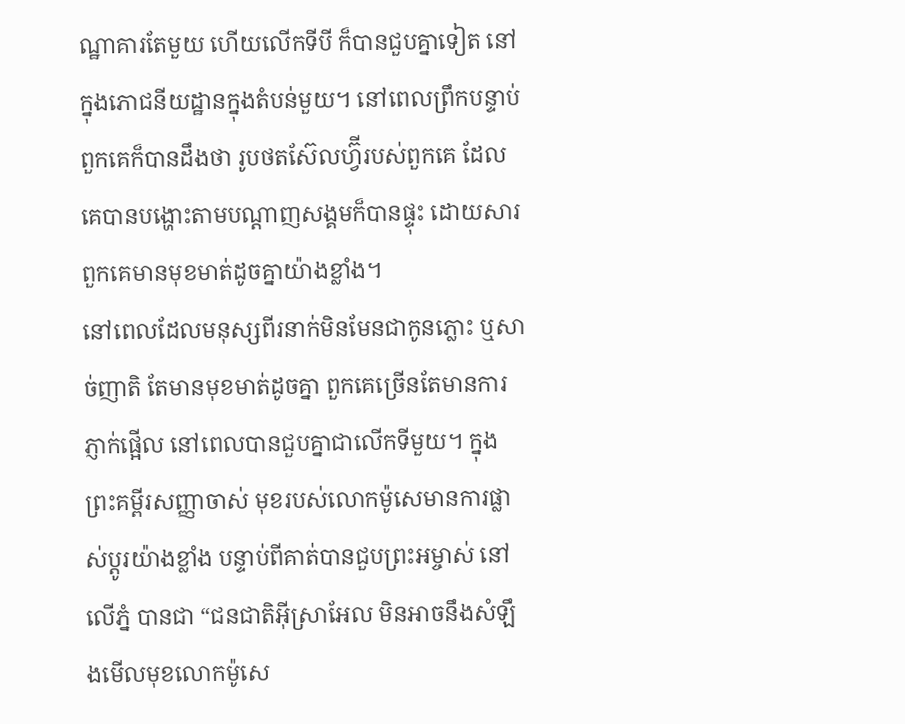ណ្ឋាគារតែមួយ ហើយលើកទីបី ក៏បានជួបគ្នាទៀត នៅក្នុងភោជនីយដ្ឋានក្នុងតំបន់មួយ។ នៅពេលព្រឹកបន្ទាប់ ពួកគេក៏បានដឹងថា រូបថតស៊ែលហ្វ៊ីរបស់ពួកគេ ដែលគេបានបង្ហោះតាមបណ្ដាញសង្គមក៏បានផ្ទុះ ដោយសារពួកគេមានមុខមាត់ដូចគ្នាយ៉ាងខ្លាំង។
នៅពេលដែលមនុស្សពីរនាក់មិនមែនជាកូនភ្លោះ ឬសាច់ញាតិ តែមានមុខមាត់ដូចគ្នា ពួកគេច្រើនតែមានការភ្ញាក់ផ្អើល នៅពេលបានជួបគ្នាជាលើកទីមួយ។ ក្នុងព្រះគម្ពីរសញ្ញាចាស់ មុខរបស់លោកម៉ូសេមានការផ្លាស់ប្តូរយ៉ាងខ្លាំង បន្ទាប់ពីគាត់បានជួបព្រះអម្ចាស់ នៅលើភ្នំ បានជា “ជនជាតិអ៊ីស្រាអែល មិនអាចនឹងសំឡឹងមើលមុខលោកម៉ូសេ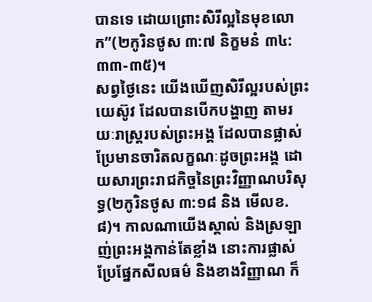បានទេ ដោយព្រោះសិរីល្អនៃមុខលោក”(២កូរិនថូស ៣:៧ និក្ខមនំ ៣៤:៣៣-៣៥)។
សព្វថ្ងៃនេះ យើងឃើញសិរីល្អរបស់ព្រះយេស៊ូវ ដែលបានបើកបង្ហាញ តាមរយៈរាស្រ្តរបស់ព្រះអង្គ ដែលបានផ្លាស់ប្រែមានចារិតលក្ខណៈដូចព្រះអង្គ ដោយសារព្រះរាជកិច្ចនៃព្រះវិញ្ញាណបរិសុទ្ធ(២កូរិនថូស ៣:១៨ និង មើលខ.៨)។ កាលណាយើងស្គាល់ និងស្រឡាញ់ព្រះអង្គកាន់តែខ្លាំង នោះការផ្លាស់ប្រែផ្នែកសីលធម៌ និងខាងវិញ្ញាណ ក៏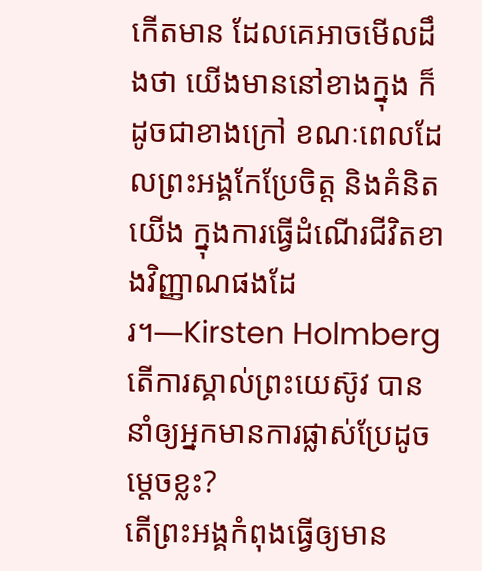កើតមាន ដែលគេអាចមើលដឹងថា យើងមាននៅខាងក្នុង ក៏ដូចជាខាងក្រៅ ខណៈពេលដែលព្រះអង្គកែប្រែចិត្ត និងគំនិតយើង ក្នុងការធ្វើដំណើរជីវិតខាងវិញ្ញាណផងដែរ។—Kirsten Holmberg
តើការស្គាល់ព្រះយេស៊ូវ បាននាំឲ្យអ្នកមានការផ្លាស់ប្រែដូចម្តេចខ្លះ?
តើព្រះអង្គកំពុងធ្វើឲ្យមាន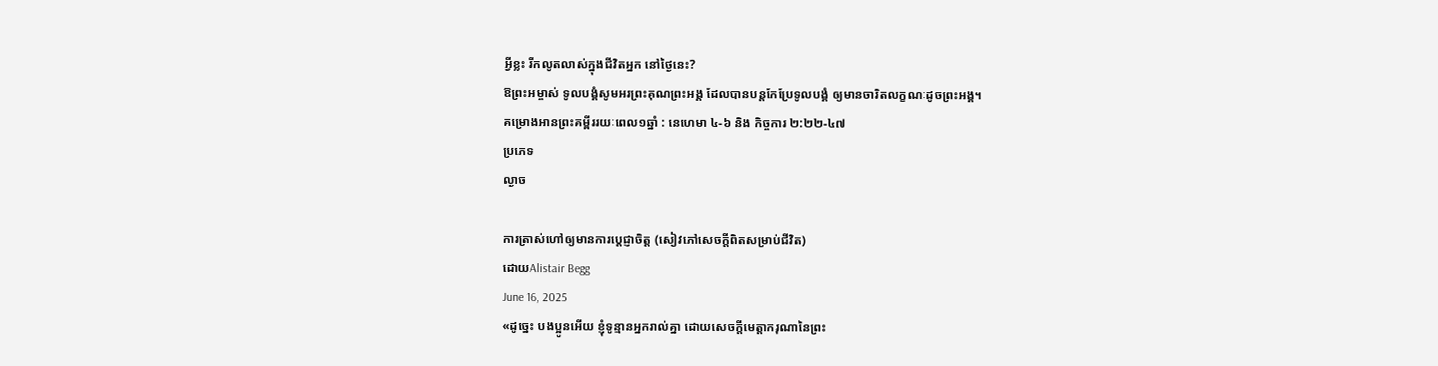អ្វីខ្លះ រីកលូតលាស់ក្នុងជីវិតអ្នក នៅថ្ងៃនេះ?
ឱព្រះអម្ចាស់ ទូលបង្គំសូមអរព្រះគុណព្រះអង្គ ដែលបានបន្តកែប្រែទូលបង្គំ ឲ្យមានចារិតលក្ខណៈដូចព្រះអង្គ។
គម្រោងអានព្រះគម្ពីររយៈពេល១ឆ្នាំ : នេហេមា ៤-៦ និង កិច្ចការ ២:២២-៤៧
ប្រភេទ
ល្ងាច

ការត្រាស់ហៅឲ្យមានការប្ដេជ្ញាចិត្ត (សៀវភៅសេចក្ដីពិតសម្រាប់ជីវិត)
ដោយAlistair Begg
June 16, 2025
«ដូច្នេះ បងប្អូនអើយ ខ្ញុំទូន្មានអ្នករាល់គ្នា ដោយសេចក្តីមេត្តាករុណានៃព្រះ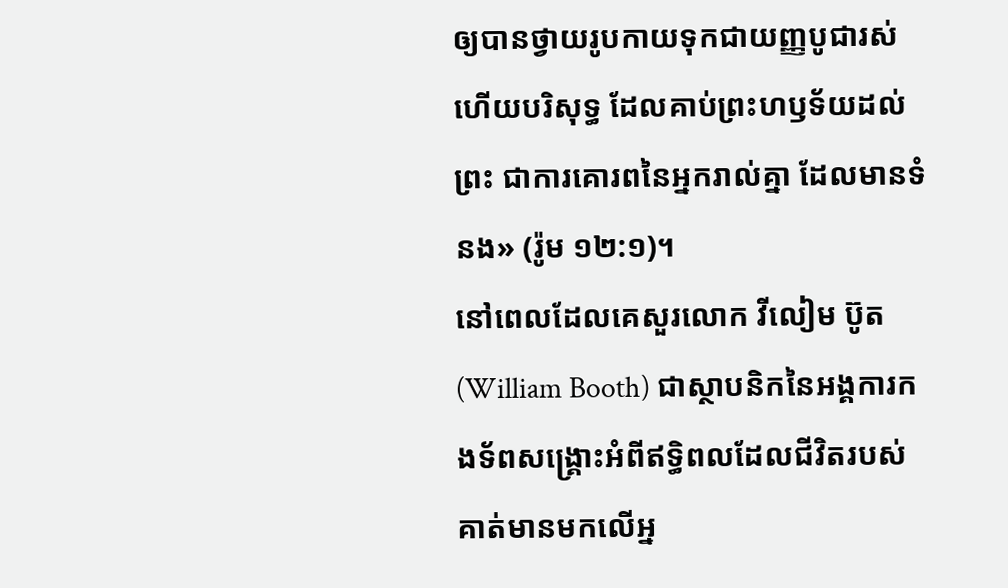ឲ្យបានថ្វាយរូបកាយទុកជាយញ្ញបូជារស់ ហើយបរិសុទ្ធ ដែលគាប់ព្រះហឫទ័យដល់ព្រះ ជាការគោរពនៃអ្នករាល់គ្នា ដែលមានទំនង» (រ៉ូម ១២:១)។
នៅពេលដែលគេសួរលោក វីលៀម ប៊ូត (William Booth) ជាស្ថាបនិកនៃអង្គការកងទ័ពសង្គ្រោះអំពីឥទ្ធិពលដែលជីវិតរបស់គាត់មានមកលើអ្ន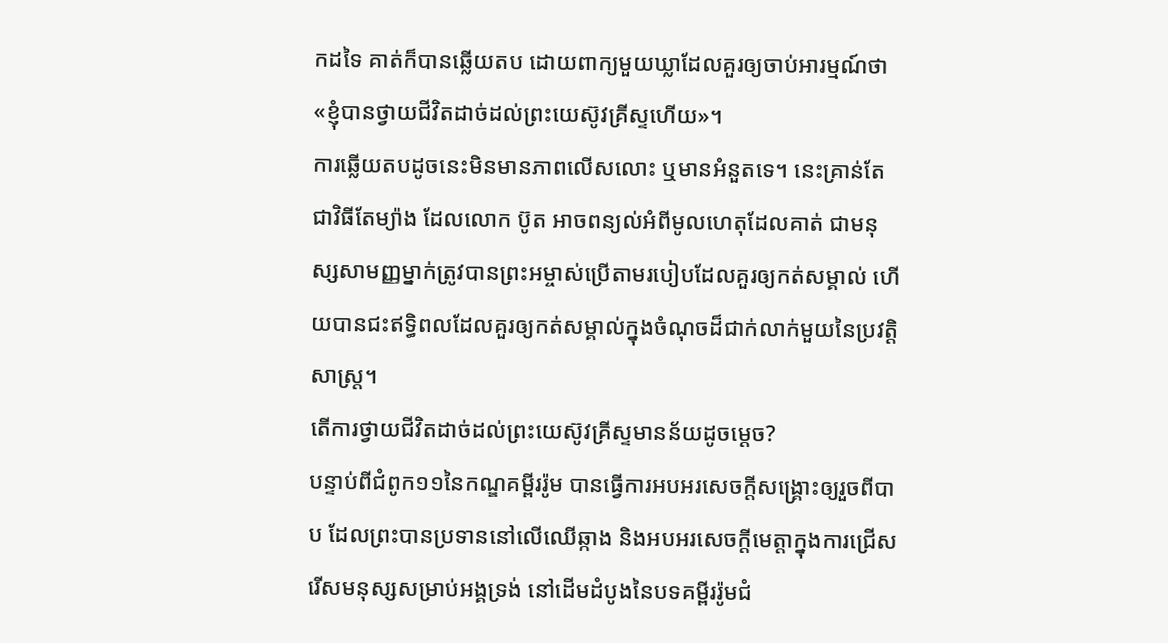កដទៃ គាត់ក៏បានឆ្លើយតប ដោយពាក្យមួយឃ្លាដែលគួរឲ្យចាប់អារម្មណ៍ថា «ខ្ញុំបានថ្វាយជីវិតដាច់ដល់ព្រះយេស៊ូវគ្រីស្ទហើយ»។
ការឆ្លើយតបដូចនេះមិនមានភាពលើសលោះ ឬមានអំនួតទេ។ នេះគ្រាន់តែជាវិធីតែម្យ៉ាង ដែលលោក ប៊ូត អាចពន្យល់អំពីមូលហេតុដែលគាត់ ជាមនុស្សសាមញ្ញម្នាក់ត្រូវបានព្រះអម្ចាស់ប្រើតាមរបៀបដែលគួរឲ្យកត់សម្គាល់ ហើយបានជះឥទ្ធិពលដែលគួរឲ្យកត់សម្គាល់ក្នុងចំណុចដ៏ជាក់លាក់មួយនៃប្រវត្តិសាស្ត្រ។
តើការថ្វាយជីវិតដាច់ដល់ព្រះយេស៊ូវគ្រីស្ទមានន័យដូចម្ដេច?
បន្ទាប់ពីជំពូក១១នៃកណ្ឌគម្ពីររ៉ូម បានធ្វើការអបអរសេចក្តីសង្គ្រោះឲ្យរួចពីបាប ដែលព្រះបានប្រទាននៅលើឈើឆ្កាង និងអបអរសេចក្តីមេត្តាក្នុងការជ្រើសរើសមនុស្សសម្រាប់អង្គទ្រង់ នៅដើមដំបូងនៃបទគម្ពីររ៉ូមជំ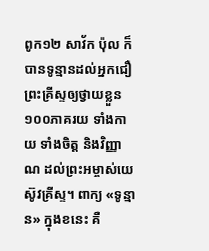ពូក១២ សាវ័ក ប៉ុល ក៏បានទូន្មានដល់អ្នកជឿព្រះគ្រីស្ទឲ្យថ្វាយខ្លួន១០០ភាគរយ ទាំងកាយ ទាំងចិត្ត និងវិញ្ញាណ ដល់ព្រះអម្ចាស់យេស៊ូវគ្រីស្ទ។ ពាក្យ «ទូន្មាន» ក្នុងខនេះ គឺ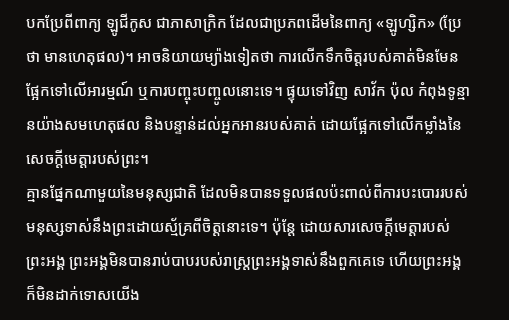បកប្រែពីពាក្យ ឡូជីកូស ជាភាសាក្រិក ដែលជាប្រភពដើមនៃពាក្យ «ឡូហ្សិក» (ប្រែថា មានហេតុផល)។ អាចនិយាយម្យ៉ាងទៀតថា ការលើកទឹកចិត្តរបស់គាត់មិនមែនផ្អែកទៅលើអារម្មណ៍ ឬការបញ្ចុះបញ្ចូលនោះទេ។ ផ្ទុយទៅវិញ សាវ័ក ប៉ុល កំពុងទូន្មានយ៉ាងសមហេតុផល និងបន្ទាន់ដល់អ្នកអានរបស់គាត់ ដោយផ្អែកទៅលើកម្លាំងនៃសេចក្តីមេត្តារបស់ព្រះ។
គ្មានផ្នែកណាមួយនៃមនុស្សជាតិ ដែលមិនបានទទួលផលប៉ះពាល់ពីការបះបោររបស់មនុស្សទាស់នឹងព្រះដោយស្ម័គ្រពីចិត្តនោះទេ។ ប៉ុន្តែ ដោយសារសេចក្តីមេត្តារបស់ព្រះអង្គ ព្រះអង្គមិនបានរាប់បាបរបស់រាស្ត្រព្រះអង្គទាស់នឹងពួកគេទេ ហើយព្រះអង្គក៏មិនដាក់ទោសយើង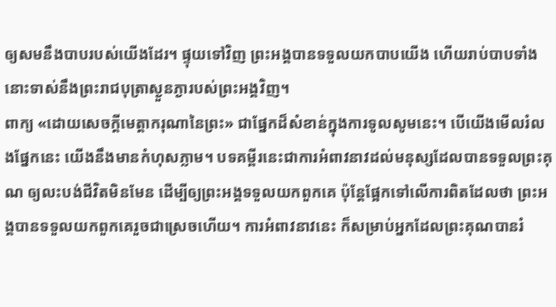ឲ្យសមនឹងបាបរបស់យើងដែរ។ ផ្ទុយទៅវិញ ព្រះអង្គបានទទួលយកបាបយើង ហើយរាប់បាបទាំងនោះទាស់នឹងព្រះរាជបុត្រាស្ងួនភ្ងារបស់ព្រះអង្គវិញ។
ពាក្យ «ដោយសេចក្តីមេត្តាករុណានៃព្រះ» ជាផ្នែកដ៏សំខាន់ក្នុងការទូលសូមនេះ។ បើយើងមើលរំលងផ្នែកនេះ យើងនឹងមានកំហុសភ្លាម។ បទគម្ពីរនេះជាការអំពាវនាវដល់មនុស្សដែលបានទទួលព្រះគុណ ឲ្យលះបង់ជីវិតមិនមែន ដើម្បីឲ្យព្រះអង្គទទួលយកពួកគេ ប៉ុន្តែផ្អែកទៅលើការពិតដែលថា ព្រះអង្គបានទទួលយកពួកគេរួចជាស្រេចហើយ។ ការអំពាវនាវនេះ ក៏សម្រាប់អ្នកដែលព្រះគុណបានរំ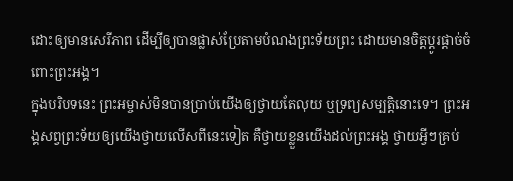ដោះឲ្យមានសេរីភាព ដើម្បីឲ្យបានផ្លាស់ប្រែតាមបំណងព្រះទ័យព្រះ ដោយមានចិត្តប្ដូរផ្តាច់ចំពោះព្រះអង្គ។
ក្នុងបរិបទនេះ ព្រះអម្ចាស់មិនបានប្រាប់យើងឲ្យថ្វាយតែលុយ ឬទ្រព្យសម្បត្តិនោះទេ។ ព្រះអង្គសព្វព្រះទ័យឲ្យយើងថ្វាយលើសពីនេះទៀត គឺថ្វាយខ្លួនយើងដល់ព្រះអង្គ ថ្វាយអ្វីៗគ្រប់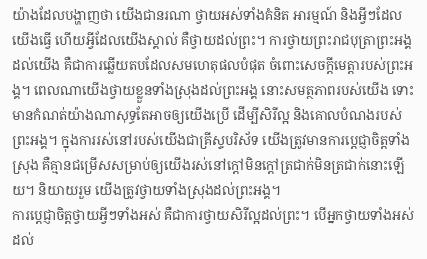យ៉ាងដែលបង្ហាញថា យើងជានរណា ថ្វាយអស់ទាំងគំនិត អារម្មណ៍ និងអ្វីៗដែលយើងធ្វើ ហើយអ្វីដែលយើងស្គាល់ គឺថ្វាយដល់ព្រះ។ ការថ្វាយព្រះរាជបុត្រាព្រះអង្គដល់យើង គឺជាការឆ្លើយតបដែលសមហេតុផលបំផុត ចំពោះសេចក្តីមេត្តារបស់ព្រះអង្គ។ ពេលណាយើងថ្វាយខ្លួនទាំងស្រុងដល់ព្រះអង្គ នោះសមត្ថភាពរបស់យើង ទោះមានកំណត់យ៉ាងណាសុទ្ធតែអាចឲ្យយើងប្រើ ដើម្បីសិរីល្អ និងគោលបំណងរបស់ព្រះអង្គ។ ក្នុងការរស់នៅរបស់យើងជាគ្រីស្ទបរិស័ទ យើងត្រូវមានការប្ដេជ្ញាចិត្តទាំងស្រុង គឺគ្មានជម្រើសសម្រាប់ឲ្យយើងរស់នៅក្តៅមិនក្តៅត្រជាក់មិនត្រជាក់នោះឡើយ។ និយាយរួម យើងត្រូវថ្វាយទាំងស្រុងដល់ព្រះអង្គ។
ការប្ដេជ្ញាចិត្តថ្វាយអ្វីៗទាំងអស់ គឺជាការថ្វាយសិរីល្អដល់ព្រះ។ បើអ្នកថ្វាយទាំងអស់ដល់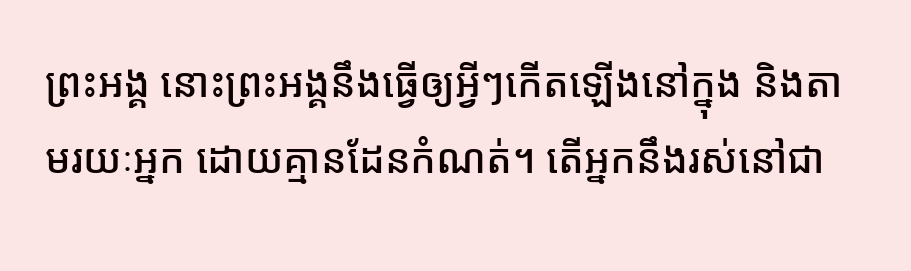ព្រះអង្គ នោះព្រះអង្គនឹងធ្វើឲ្យអ្វីៗកើតឡើងនៅក្នុង និងតាមរយៈអ្នក ដោយគ្មានដែនកំណត់។ តើអ្នកនឹងរស់នៅជា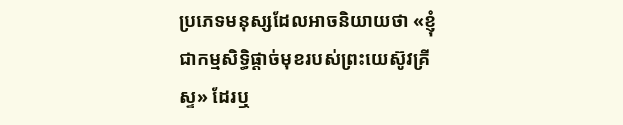ប្រភេទមនុស្សដែលអាចនិយាយថា «ខ្ញុំជាកម្មសិទ្ធិផ្តាច់មុខរបស់ព្រះយេស៊ូវគ្រីស្ទ» ដែរឬ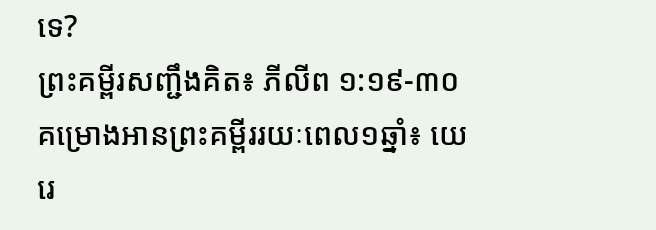ទេ?
ព្រះគម្ពីរសញ្ជឹងគិត៖ ភីលីព ១:១៩-៣០
គម្រោងអានព្រះគម្ពីររយៈពេល១ឆ្នាំ៖ យេរេ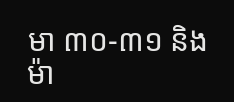មា ៣០-៣១ និងម៉ា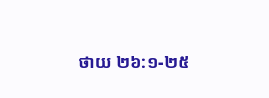ថាយ ២៦:១-២៥